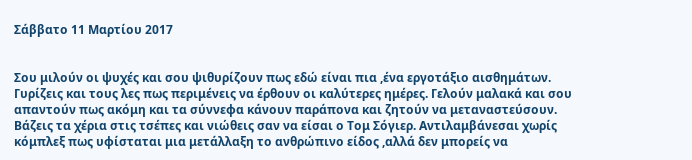Σάββατο 11 Μαρτίου 2017


Σου μιλούν οι ψυχές και σου ψιθυρίζουν πως εδώ είναι πια ,ένα εργοτάξιο αισθημάτων. Γυρίζεις και τους λες πως περιμένεις να έρθουν οι καλύτερες ημέρες. Γελούν μαλακά και σου απαντούν πως ακόμη και τα σύννεφα κάνουν παράπονα και ζητούν να μεταναστεύσουν. Βάζεις τα χέρια στις τσέπες και νιώθεις σαν να είσαι ο Τομ Σόγιερ. Αντιλαμβάνεσαι χωρίς κόμπλεξ πως υφίσταται μια μετάλλαξη το ανθρώπινο είδος ,αλλά δεν μπορείς να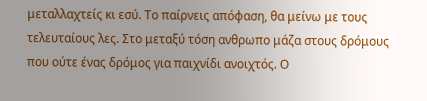μεταλλαχτείς κι εσύ. Το παίρνεις απόφαση, θα μείνω με τους τελευταίους λες. Στο μεταξύ τόση ανθρωπο μάζα στους δρόμους που ούτε ένας δρόμος για παιχνίδι ανοιχτός. Ο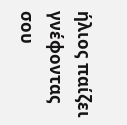ήλιος παίζει γνέφοντας σου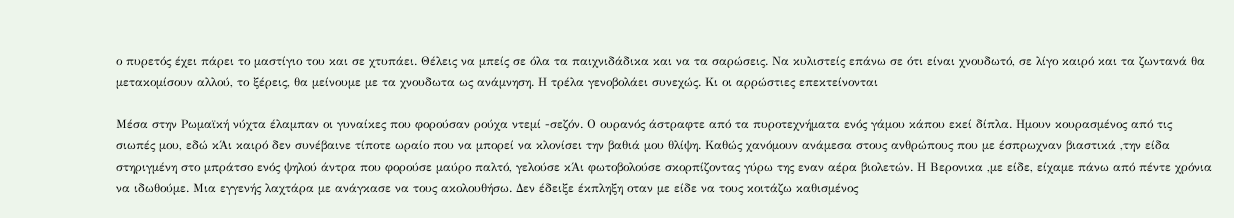ο πυρετός έχει πάρει το μαστίγιο του και σε χτυπάει. Θέλεις να μπείς σε όλα τα παιχνιδάδικα και να τα σαρώσεις. Να κυλιστείς επάνω σε ότι είναι χνουδωτό, σε λίγο καιρό και τα ζωντανά θα μετακομίσουν αλλού, το ξέρεις, θα μείνουμε με τα χνουδωτα ως ανάμνηση. Η τρέλα γενοβολάει συνεχώς. Κι οι αρρώστιες επεκτείνονται

Μέσα στην Ρωμαϊκή νύχτα έλαμπαν οι γυναίκες που φορούσαν ρούχα ντεμί -σεζόν. Ο ουρανός άστραφτε από τα πυροτεχνήματα ενός γάμου κάπου εκεί δίπλα. Ημουν κουρασμένος από τις σιωπές μου, εδώ κΆι καιρό δεν συνέβαινε τίποτε ωραίο που να μπορεί να κλονίσει την βαθιά μου θλίψη. Καθώς χανόμουν ανάμεσα στους ανθρώπους που με έσπρωχναν βιαστικά ,την είδα στηριγμένη στο μπράτσο ενός ψηλού άντρα που φορούσε μαύρο παλτό, γελούσε κΆι φωτοβολούσε σκορπίζοντας γύρω της εναν αέρα βιολετών. Η Βερονικα ,με είδε, είχαμε πάνω από πέντε χρόνια να ιδωθούμε. Μια εγγενής λαχτάρα με ανάγκασε να τους ακολουθήσω. Δεν έδειξε έκπληξη οταν με είδε να τους κοιτάζω καθισμένος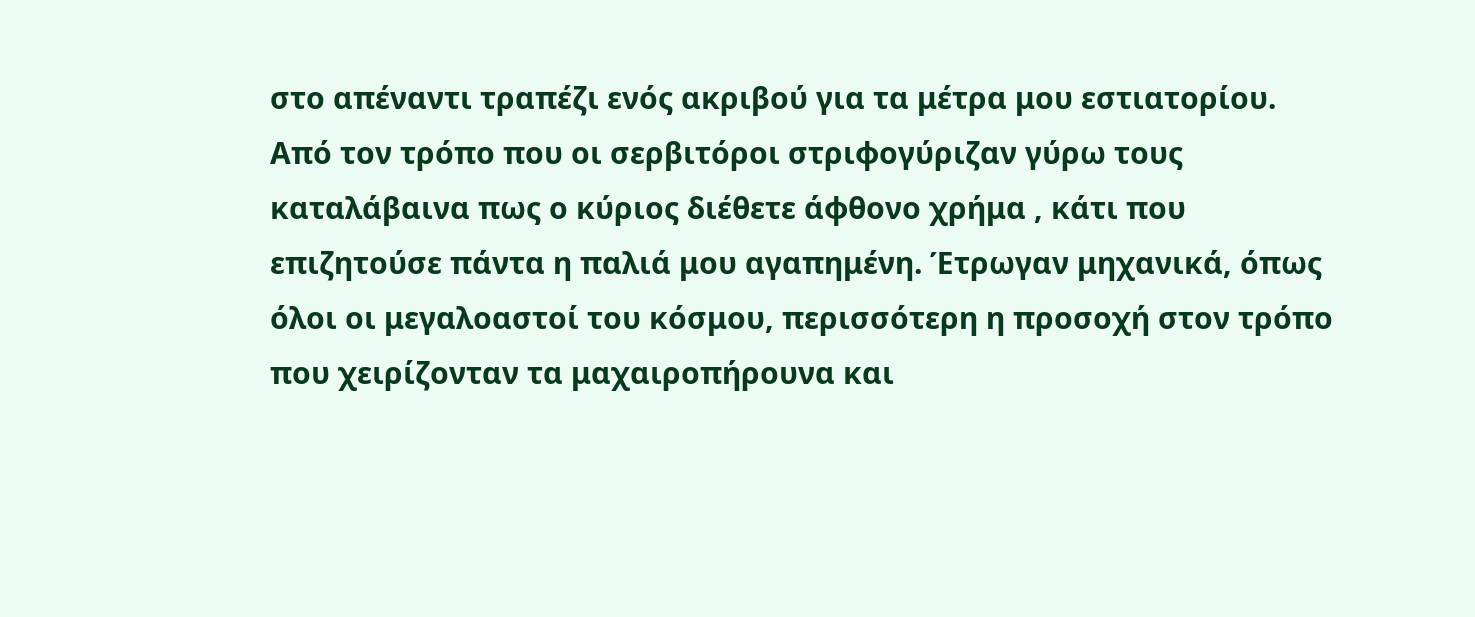στο απέναντι τραπέζι ενός ακριβού για τα μέτρα μου εστιατορίου. Από τον τρόπο που οι σερβιτόροι στριφογύριζαν γύρω τους καταλάβαινα πως ο κύριος διέθετε άφθονο χρήμα , κάτι που επιζητούσε πάντα η παλιά μου αγαπημένη. Έτρωγαν μηχανικά, όπως όλοι οι μεγαλοαστοί του κόσμου, περισσότερη η προσοχή στον τρόπο που χειρίζονταν τα μαχαιροπήρουνα και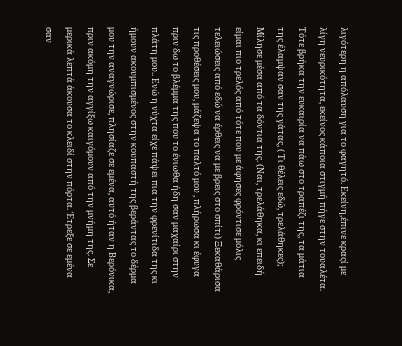λιγότερη η απόλαυση για το φαγητό. Εκείνη,έπινε κραςί με λίγη νευρικότητα, εκείνος κάποια στιγμή πήγε στην τουαλέτα. Τότε βρήκα την ευκαιρία να πάω στο τραπέζι της, τα μάτια της έλαμψαν σαν της γάτας, ( Τι θέλεις εδώ, τρελάθηκες); Μίλησε μέσα από τα δόντια της. (Ναι, τρελάθηκα, κι επειδή είμαι πιο τρελός από τότε που με άφησες φρόντισε μόλις τελειώσεις από εδώ να έρθεις να με βρεις στο σπίτι) Ξεκαθάρισα τις προθέσεις μου, μάζεψα το παλτό μου , πλήρωσα κι έφυγα πριν δω το βλέμμα της που το ένιωθα ήδη σαν μαχαίρι στην πλάτη μου.. Ενώ η νύχτα είχε πάψει πια την φρενίτιδα της κι ήμουν ακουμπισμένος στην κουπαστή της βεράντας το δέρμα μου την αναγνώρισε, πλησίαζε σε εμένα, αυτό ήταν η Βερόνικα, πριν ακόμη την αγγίξω καιγόμουν από την μνήμη της. Σε μερικά λεπτά άκουσα το κλειδί στην πόρτα. Έτρεξε σε εμένα σαν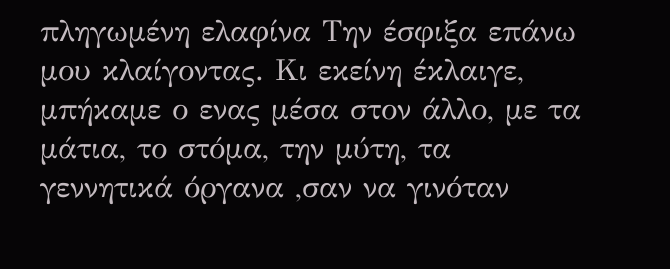πληγωμένη ελαφίνα Την έσφιξα επάνω μου κλαίγοντας. Κι εκείνη έκλαιγε, μπήκαμε ο ενας μέσα στον άλλο, με τα μάτια, το στόμα, την μύτη, τα γεννητικά όργανα ,σαν να γινόταν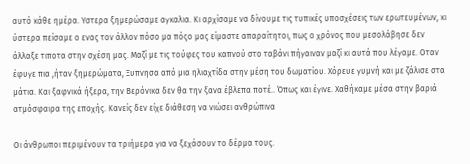αυτό κάθε ημέρα. Υστερα ξημερώσαμε αγκαλια. Κι αρχίσαμε να δίνουμε τις τυπικές υποσχέσεις των ερωτευμένων, κι ύστερα πείσαμε ο ενας τον άλλον πόσο μα πόςο μας είμαστε απαραίτητοι, πως ο χρόνος που μεσολάβησε δεν άλλαξε τιποτα στην σχέση μας. Μαζί με τις τούφες του καπνού στο ταβάνι πήγαιναν μαζί κι αυτά που λέγαμε. Οταν έφυγε πια ,ήταν ξημερώματα, Ξυπνησα από μια ηλιαχτίδα στην μέση του δωματίου. Xόρευε γυμνή και με ζάλισε στα μάτια. Και ξαφνικά ήξερα, την Βερόνικα δεν θα την ξανα έβλεπα ποτέ.. Όπως και έγινε. Χαθήκαμε μέσα στην βαριά ατμόσφαιρα της εποχής. Κανείς δεν είχε διάθεση να νιώσει ανθρώπινα

Οι άνθρωποι περιμένουν τα τριήμερα για να ξεχάσουν το δέρμα τους.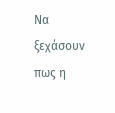Να ξεχάσουν πως η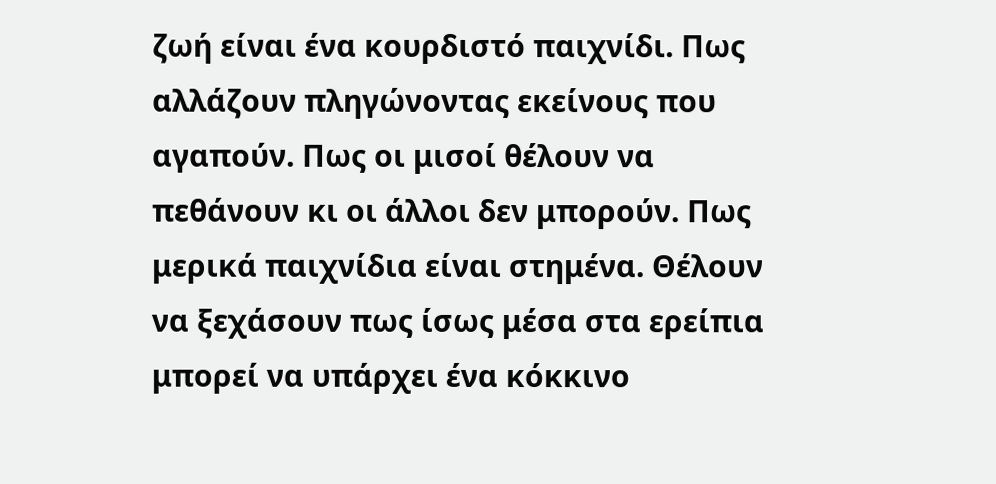ζωή είναι ένα κουρδιστό παιχνίδι. Πως αλλάζουν πληγώνοντας εκείνους που αγαπούν. Πως οι μισοί θέλουν να πεθάνουν κι οι άλλοι δεν μπορούν. Πως μερικά παιχνίδια είναι στημένα. Θέλουν να ξεχάσουν πως ίσως μέσα στα ερείπια μπορεί να υπάρχει ένα κόκκινο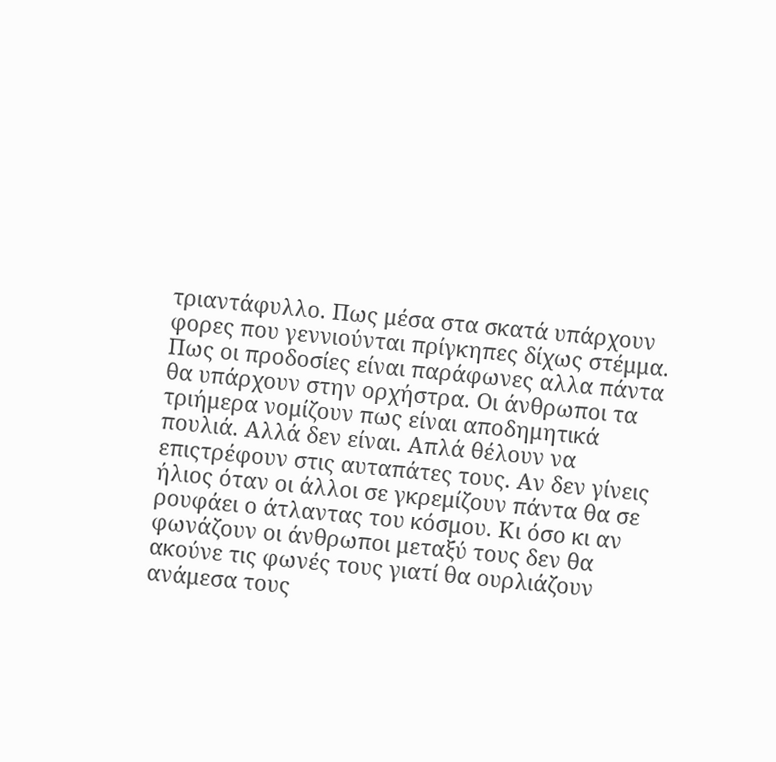τριαντάφυλλο. Πως μέσα στα σκατά υπάρχουν φορες που γεννιούνται πρίγκηπες δίχως στέμμα. Πως οι προδοσίες είναι παράφωνες αλλα πάντα θα υπάρχουν στην ορχήστρα. Οι άνθρωποι τα τριήμερα νομίζουν πως είναι αποδημητικά πουλιά. Αλλά δεν είναι. Απλά θέλουν να επιςτρέφουν στις αυταπάτες τους. Αν δεν γίνεις ήλιος όταν οι άλλοι σε γκρεμίζουν πάντα θα σε ρουφάει ο άτλαντας του κόσμου. Κι όσο κι αν φωνάζουν οι άνθρωποι μεταξύ τους δεν θα ακούνε τις φωνές τους γιατί θα ουρλιάζουν ανάμεσα τους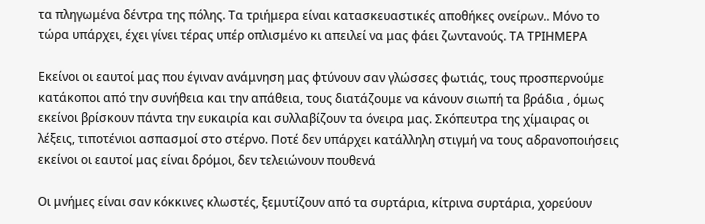τα πληγωμένα δέντρα της πόλης. Τα τριήμερα είναι κατασκευαστικές αποθήκες ονείρων.. Μόνο το τώρα υπάρχει, έχει γίνει τέρας υπέρ οπλισμένο κι απειλεί να μας φάει ζωντανούς. ΤΑ ΤΡΙΗΜΕΡΑ

Εκείνοι οι εαυτοί μας που έγιναν ανάμνηση μας φτύνουν σαν γλώσσες φωτιάς, τους προσπερνούμε κατάκοποι από την συνήθεια και την απάθεια, τους διατάζουμε να κάνουν σιωπή τα βράδια , όμως εκείνοι βρίσκουν πάντα την ευκαιρία και συλλαβίζουν τα όνειρα μας. Σκόπευτρα της χίμαιρας οι λέξεις, τιποτένιοι ασπασμοί στο στέρνο. Ποτέ δεν υπάρχει κατάλληλη στιγμή να τους αδρανοποιήσεις εκείνοι οι εαυτοί μας είναι δρόμοι, δεν τελειώνουν πουθενά

Οι μνήμες είναι σαν κόκκινες κλωστές, ξεμυτίζουν από τα συρτάρια, κίτρινα συρτάρια, χορεύουν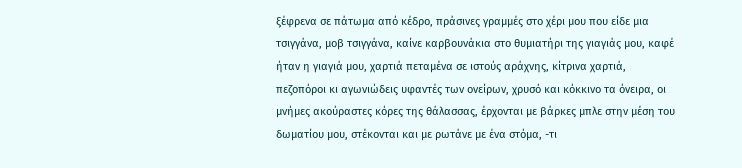ξέφρενα σε πάτωμα από κέδρο, πράσινες γραμμές στο χέρι μου που είδε μια τσιγγάνα, μοβ τσιγγάνα, καίνε καρβουνάκια στο θυμιατήρι της γιαγιάς μου, καφέ ήταν η γιαγιά μου, χαρτιά πεταμένα σε ιστούς αράχνης, κίτρινα χαρτιά, πεζοπόροι κι αγωνιώδεις υφαντές των ονείρων, χρυσό και κόκκινο τα όνειρα, οι μνήμες ακούραστες κόρες της θάλασσας, έρχονται με βάρκες μπλε στην μέση του δωματίου μου, στέκονται και με ρωτάνε με ένα στόμα, -τι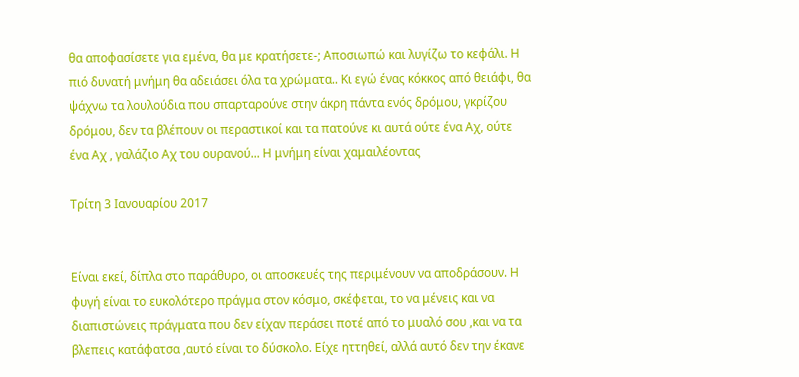θα αποφασίσετε για εμένα, θα με κρατήσετε-; Αποσιωπώ και λυγίζω το κεφάλι. Η πιό δυνατή μνήμη θα αδειάσει όλα τα χρώματα.. Κι εγώ ένας κόκκος από θειάφι, θα ψάχνω τα λουλούδια που σπαρταρούνε στην άκρη πάντα ενός δρόμου, γκρίζου δρόμου, δεν τα βλέπουν οι περαστικοί και τα πατούνε κι αυτά ούτε ένα Αχ, ούτε ένα Αχ , γαλάζιο Αχ του ουρανού... Η μνήμη είναι χαμαιλέοντας

Τρίτη 3 Ιανουαρίου 2017


Είναι εκεί, δίπλα στο παράθυρο, οι αποσκευές της περιμένουν να αποδράσουν. Η φυγή είναι το ευκολότερο πράγμα στον κόσμο, σκέφεται, το να μένεις και να διαπιστώνεις πράγματα που δεν είχαν περάσει ποτέ από το μυαλό σου ,και να τα βλεπεις κατάφατσα ,αυτό είναι το δύσκολο. Είχε ηττηθεί, αλλά αυτό δεν την έκανε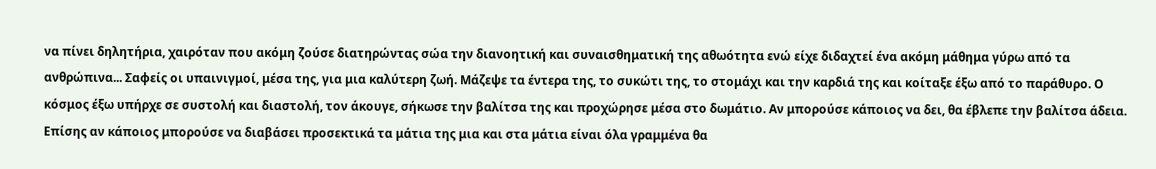να πίνει δηλητήρια, χαιρόταν που ακόμη ζούσε διατηρώντας σώα την διανοητική και συναισθηματική της αθωότητα ενώ είχε διδαχτεί ένα ακόμη μάθημα γύρω από τα ανθρώπινα... Σαφείς οι υπαινιγμοί, μέσα της, για μια καλύτερη ζωή. Μάζεψε τα έντερα της, το συκώτι της, το στομάχι και την καρδιά της και κοίταξε έξω από το παράθυρο. Ο κόσμος έξω υπήρχε σε συστολή και διαστολή, τον άκουγε, σήκωσε την βαλίτσα της και προχώρησε μέσα στο δωμάτιο. Αν μπορούσε κάποιος να δει, θα έβλεπε την βαλίτσα άδεια. Επίσης αν κάποιος μπορούσε να διαβάσει προσεκτικά τα μάτια της μια και στα μάτια είναι όλα γραμμένα θα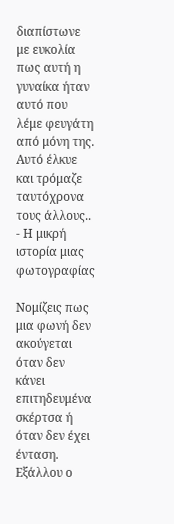διαπίστωνε με ευκολία πως αυτή η γυναίκα ήταν αυτό που λέμε φευγάτη από μόνη της. Αυτό έλκυε και τρόμαζε ταυτόχρονα τους άλλους.. - Η μικρή ιστορία μιας φωτογραφίας

Νομίζεις πως μια φωνή δεν ακούγεται όταν δεν κάνει επιτηδευμένα σκέρτσα ή όταν δεν έχει ένταση. Εξάλλου ο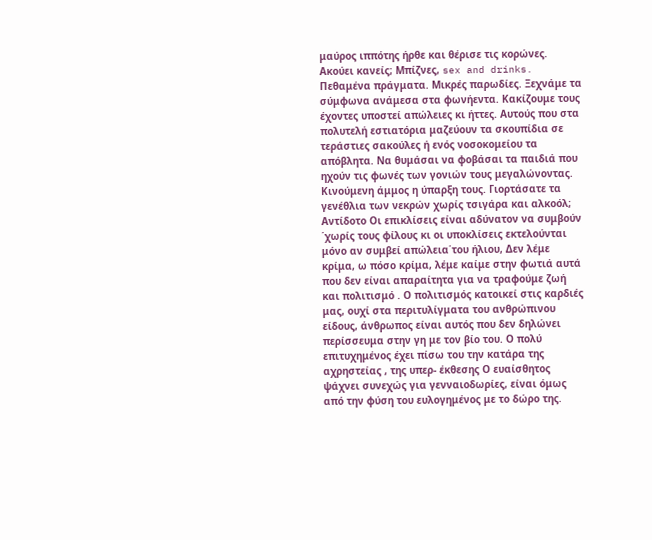μαύρος ιππότης ήρθε και θέρισε τις κορώνες. Ακούει κανείς; Μπίζνες, sex and drinks. Πεθαμένα πράγματα. Μικρές παρωδίες. Ξεχνάμε τα σύμφωνα ανάμεσα στα φωνήεντα. Κακίζουμε τους έχοντες υποστεί απώλειες κι ήττες. Αυτούς που στα πολυτελή εστιατόρια μαζεύουν τα σκουπίδια σε τεράστιες σακούλες ή ενός νοσοκομείου τα απόβλητα. Να θυμάσαι να φοβάσαι τα παιδιά που ηχούν τις φωνές των γονιών τους μεγαλώνοντας. Κινούμενη άμμος η ύπαρξη τους. Γιορτάσατε τα γενέθλια των νεκρών χωρίς τσιγάρα και αλκοόλ; Αντίδοτο Οι επικλίσεις είναι αδύνατον να συμβούν ΄χωρίς τους φίλους κι οι υποκλίσεις εκτελούνται μόνο αν συμβεί απώλεια΄του ήλιου, Δεν λέμε κρίμα, ω πόσο κρίμα, λέμε καίμε στην φωτιά αυτά που δεν είναι απαραίτητα για να τραφούμε ζωή και πολιτισμό . Ο πολιτισμός κατοικεί στις καρδιές μας, ουχί στα περιτυλίγματα του ανθρώπινου είδους, άνθρωπος είναι αυτός που δεν δηλώνει περίσσευμα στην γη με τον βίο του. Ο πολύ επιτυχημένος έχει πίσω του την κατάρα της αχρηστείας , της υπερ- έκθεσης Ο ευαίσθητος ψάχνει συνεχώς για γενναιοδωρίες, είναι όμως από την φύση του ευλογημένος με το δώρο της.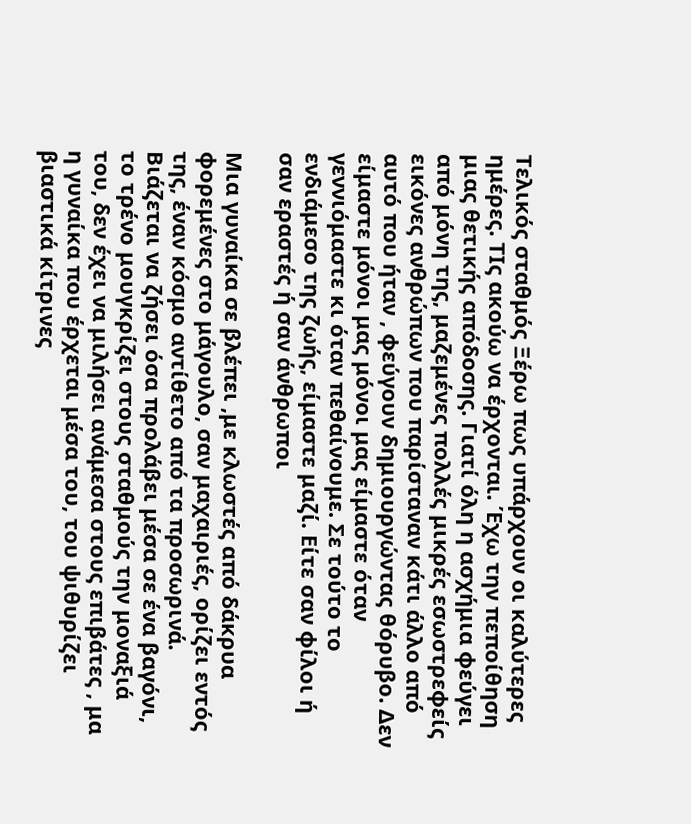Τελικός σταθμός Ξέρω πως υπάρχουν οι καλύτερες ημέρες. ΤΙς ακούω να έρχονται. Έχω την πεποίθηση μιας θετικής απόδοσης. Γιατί όλη η ασχήμια φεύγει από μόνη της, μαζεμένες πολλές μικρές εσωστρεφείς εικόνες ανθρώπων που παρίσταναν κάτι άλλο από αυτό που ήταν , φεύγουν δημιουργώντας θόρυβο. Δεν είμαστε μόνοι μας μόνοι μας είμαστε όταν γεννιόμαστε κι όταν πεθαίνουμε. Σε τούτο το ενδιάμεσο της ζωής, είμαστε μαζί. Είτε σαν φίλοι ή σαν εραστές ή σαν άνθρωποι

Μια γυναίκα σε βλέπει ,με κλωστές από δάκρυα φορεμένες στο μάγουλο, σαν μαχαιριές, ορίζει εντός της, έναν κόσμο αντίθετο από τα προσωρινά. Βιάζεται να ζήσει όσα προλάβει μέσα σε ένα βαγόνι, το τρένο μουγκρίζει στους σταθμούς την μοναξιά του, δεν έχει να μιλήσει ανάμεσα στους επιβάτες , μα η γυναίκα που έρχεται μέσα του, του ψιθυρίζει βιαστικά κίτρινες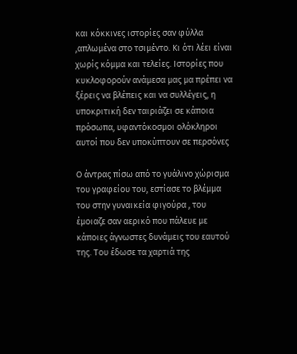και κόκκινες ιστορίες σαν φύλλα ,απλωμένα στο τσιμέντο. Κι ότι λέει είναι χωρίς κόμμα και τελείες. Ιστορίες που κυκλοφορούν ανάμεσα μας μα πρέπει να ξέρεις να βλέπεις και να συλλέγεις, η υποκριτική δεν ταιριάζει σε κάποια πρόσωπα, υφαντόκοσμοι ολόκληροι αυτοί που δεν υποκύπτουν σε περσόνες

Ο άντρας πίσω από το γυάλινο χώρισμα του γραφείου του, εστίασε το βλέμμα του στην γυναικεία φιγούρα , του έμοιαζε σαν αερικό που πάλευε με κάποιες άγνωστες δυνάμεις του εαυτού της. Του έδωσε τα χαρτιά της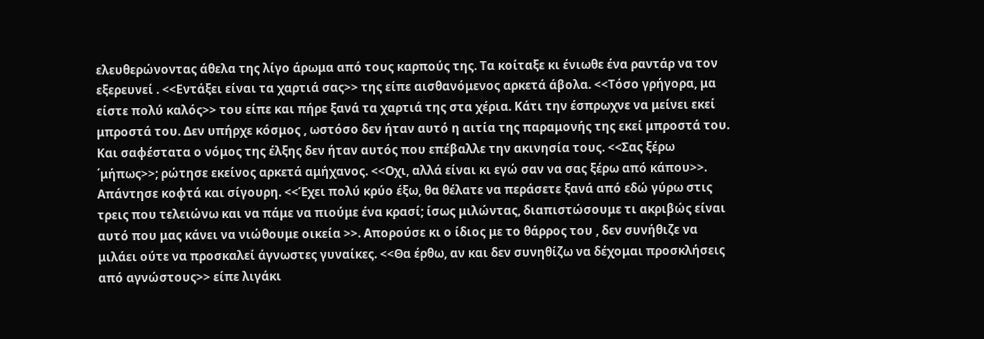ελευθερώνοντας άθελα της λίγο άρωμα από τους καρπούς της. Τα κοίταξε κι ένιωθε ένα ραντάρ να τον εξερευνεί . <<Εντάξει είναι τα χαρτιά σας>> της είπε αισθανόμενος αρκετά άβολα. <<Τόσο γρήγορα, μα είστε πολύ καλός>> του είπε και πήρε ξανά τα χαρτιά της στα χέρια. Κάτι την έσπρωχνε να μείνει εκεί μπροστά του. Δεν υπήρχε κόσμος , ωστόσο δεν ήταν αυτό η αιτία της παραμονής της εκεί μπροστά του. Και σαφέστατα ο νόμος της έλξης δεν ήταν αυτός που επέβαλλε την ακινησία τους. <<Σας ξέρω ΄μήπως>>; ρώτησε εκείνος αρκετά αμήχανος. <<Οχι, αλλά είναι κι εγώ σαν να σας ξέρω από κάπου>>. Απάντησε κοφτά και σίγουρη. <<Έχει πολύ κρύο έξω, θα θέλατε να περάσετε ξανά από εδώ γύρω στις τρεις που τελειώνω και να πάμε να πιούμε ένα κρασί; ίσως μιλώντας, διαπιστώσουμε τι ακριβώς είναι αυτό που μας κάνει να νιώθουμε οικεία >>. Απορούσε κι ο ίδιος με το θάρρος του , δεν συνήθιζε να μιλάει ούτε να προσκαλεί άγνωστες γυναίκες. <<Θα έρθω, αν και δεν συνηθίζω να δέχομαι προσκλήσεις από αγνώστους>> είπε λιγάκι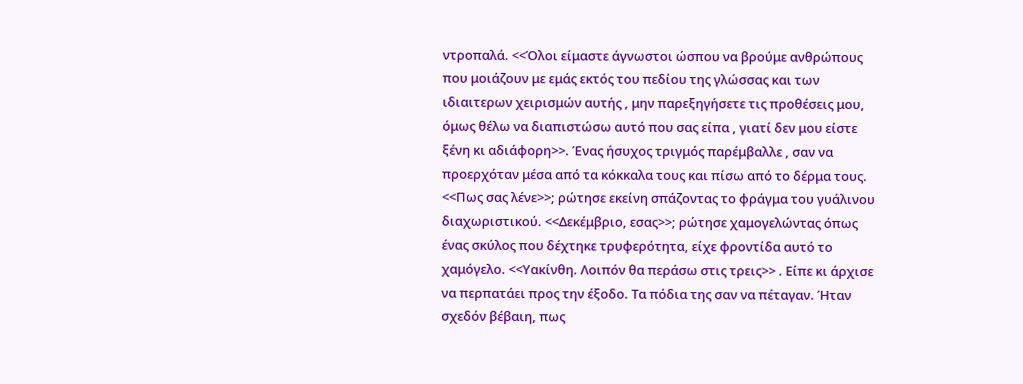ντροπαλά. <<Όλοι είμαστε άγνωστοι ώσπου να βρούμε ανθρώπους που μοιάζουν με εμάς εκτός του πεδίου της γλώσσας και των ιδιαιτερων χειρισμών αυτής , μην παρεξηγήσετε τις προθέσεις μου, όμως θέλω να διαπιστώσω αυτό που σας είπα , γιατί δεν μου είστε ξένη κι αδιάφορη>>. Ένας ήσυχος τριγμός παρέμβαλλε , σαν να προερχόταν μέσα από τα κόκκαλα τους και πίσω από το δέρμα τους. <<Πως σας λένε>>; ρώτησε εκείνη σπάζοντας το φράγμα του γυάλινου διαχωριστικού. <<Δεκέμβριο, εσας>>; ρώτησε χαμογελώντας όπως ένας σκύλος που δέχτηκε τρυφερότητα, είχε φροντίδα αυτό το χαμόγελο. <<Υακίνθη. Λοιπόν θα περάσω στις τρεις>> . Είπε κι άρχισε να περπατάει προς την έξοδο. Τα πόδια της σαν να πέταγαν. Ήταν σχεδόν βέβαιη, πως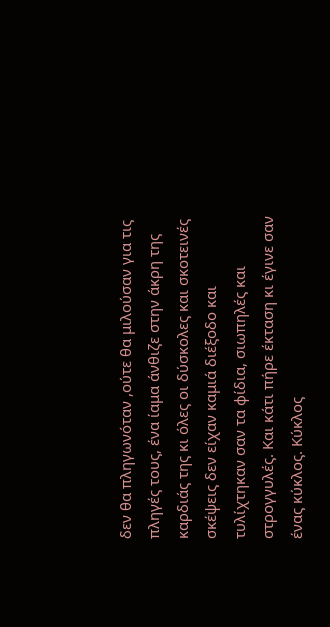δεν θα πληγωνόταν ,ούτε θα μιλούσαν για τις πληγές τους, ένα ίαμα άνθιζε στην άκρη της καρδιάς της κι όλες οι δύσκολες και σκοτεινές σκέψεις δεν είχαν καμιά διέξοδο και τυλίχτηκαν σαν τα φίδια, σιωπηλές και στρογγυλές. Και κάτι πήρε έκταση κι έγινε σαν ένας κύκλος. Κύκλος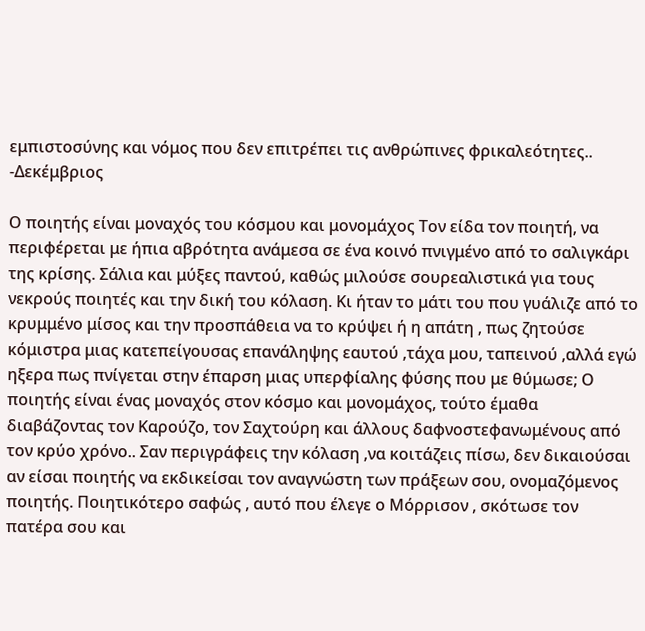εμπιστοσύνης και νόμος που δεν επιτρέπει τις ανθρώπινες φρικαλεότητες.. -Δεκέμβριος

Ο ποιητής είναι μοναχός του κόσμου και μονομάχος Τον είδα τον ποιητή, να περιφέρεται με ήπια αβρότητα ανάμεσα σε ένα κοινό πνιγμένο από το σαλιγκάρι της κρίσης. Σάλια και μύξες παντού, καθώς μιλούσε σουρεαλιστικά για τους νεκρούς ποιητές και την δική του κόλαση. Κι ήταν το μάτι του που γυάλιζε από το κρυμμένο μίσος και την προσπάθεια να το κρύψει ή η απάτη , πως ζητούσε κόμιστρα μιας κατεπείγουσας επανάληψης εαυτού ,τάχα μου, ταπεινού ,αλλά εγώ ηξερα πως πνίγεται στην έπαρση μιας υπερφίαλης φύσης που με θύμωσε; Ο ποιητής είναι ένας μοναχός στον κόσμο και μονομάχος, τούτο έμαθα διαβάζοντας τον Καρούζο, τον Σαχτούρη και άλλους δαφνοστεφανωμένους από τον κρύο χρόνο.. Σαν περιγράφεις την κόλαση ,να κοιτάζεις πίσω, δεν δικαιούσαι αν είσαι ποιητής να εκδικείσαι τον αναγνώστη των πράξεων σου, ονομαζόμενος ποιητής. Ποιητικότερο σαφώς , αυτό που έλεγε ο Μόρρισον , σκότωσε τον πατέρα σου και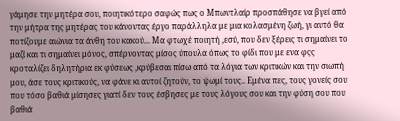γάμησε την μητέρα σου, ποιητικότερο σαφώς πως ο Μπωντλαίρ προσπάθησε να βγεί από την μήτρα της μητέρας του κάνοντας έργο παράλληλα με μια κολασμένη ζωή, γι αυτό θα ποτίζουμε αιώνια τα άνθη του κακού... Μα φτωχέ ποιητή ,εσύ, που δεν ξέρεις τι σημαίνει το μαζί και τι σημαίνει μόνος, σπέρνοντας μίσος ύπουλα όπως το φίδι που με ενα φςς κροταλίζει δηλητήρια εκ φύσεως ,κρύβεσαι πίσω από τα λόγια των κριτικών και την σιωπή μου, άσε τους κριτικούς, να φάνε κι αυτοί ζητούν, το ψωμί τους.. Εμένα πες, τους γονείς σου που τόσο βαθιά μίσησες γιατί δεν τους έσβησες με τους λόγους σου και την φύση σου που βαθιά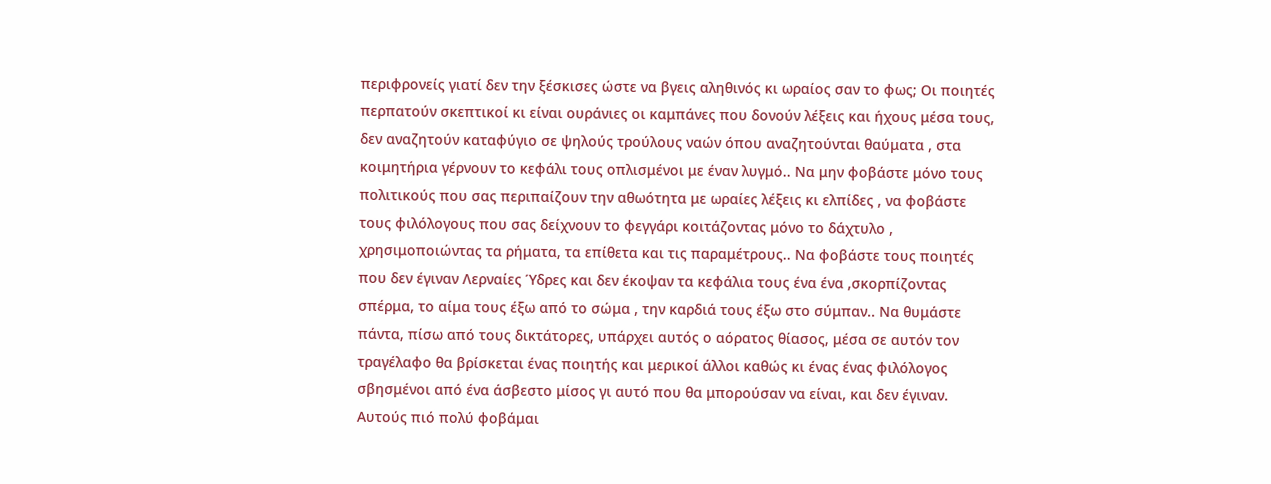περιφρονείς γιατί δεν την ξέσκισες ώστε να βγεις αληθινός κι ωραίος σαν το φως; Οι ποιητές περπατούν σκεπτικοί κι είναι ουράνιες οι καμπάνες που δονούν λέξεις και ήχους μέσα τους, δεν αναζητούν καταφύγιο σε ψηλούς τρούλους ναών όπου αναζητούνται θαύματα , στα κοιμητήρια γέρνουν το κεφάλι τους οπλισμένοι με έναν λυγμό.. Να μην φοβάστε μόνο τους πολιτικούς που σας περιπαίζουν την αθωότητα με ωραίες λέξεις κι ελπίδες , να φοβάστε τους φιλόλογους που σας δείχνουν το φεγγάρι κοιτάζοντας μόνο το δάχτυλο , χρησιμοποιώντας τα ρήματα, τα επίθετα και τις παραμέτρους.. Να φοβάστε τους ποιητές που δεν έγιναν Λερναίες Ύδρες και δεν έκοψαν τα κεφάλια τους ένα ένα ,σκορπίζοντας σπέρμα, το αίμα τους έξω από το σώμα , την καρδιά τους έξω στο σύμπαν.. Να θυμάστε πάντα, πίσω από τους δικτάτορες, υπάρχει αυτός ο αόρατος θίασος, μέσα σε αυτόν τον τραγέλαφο θα βρίσκεται ένας ποιητής και μερικοί άλλοι καθώς κι ένας ένας φιλόλογος σβησμένοι από ένα άσβεστο μίσος γι αυτό που θα μπορούσαν να είναι, και δεν έγιναν. Αυτούς πιό πολύ φοβάμαι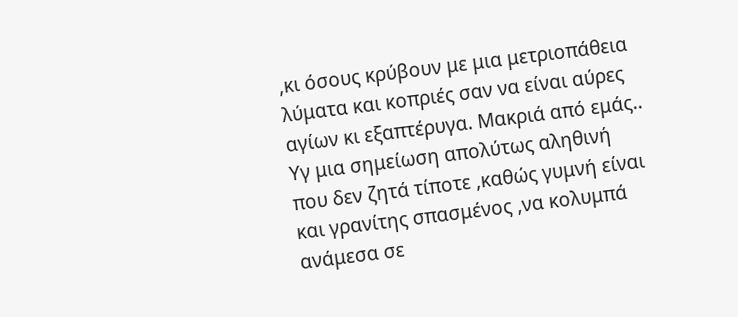,κι όσους κρύβουν με μια μετριοπάθεια λύματα και κοπριές σαν να είναι αύρες αγίων κι εξαπτέρυγα. Μακριά από εμάς.. Υγ μια σημείωση απολύτως αληθινή που δεν ζητά τίποτε ,καθώς γυμνή είναι και γρανίτης σπασμένος ,να κολυμπά ανάμεσα σε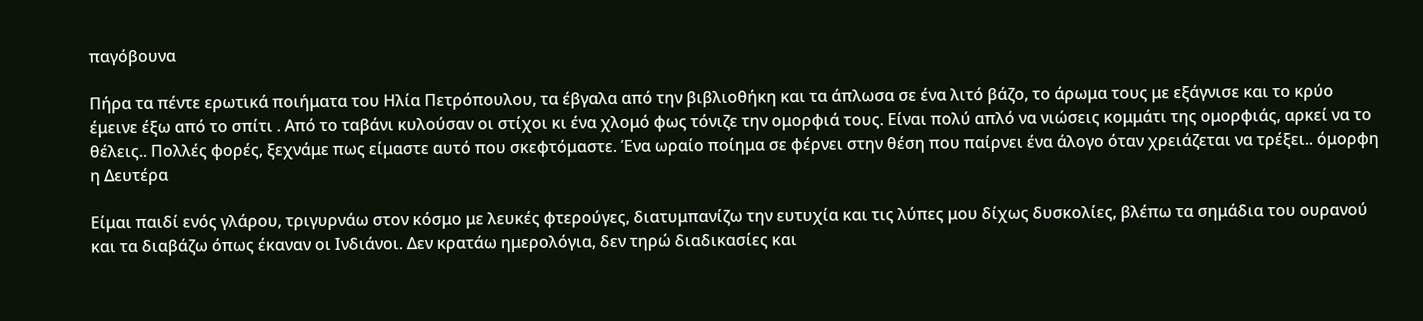παγόβουνα

Πήρα τα πέντε ερωτικά ποιήματα του Ηλία Πετρόπουλου, τα έβγαλα από την βιβλιοθήκη και τα άπλωσα σε ένα λιτό βάζο, το άρωμα τους με εξάγνισε και το κρύο έμεινε έξω από το σπίτι . Από το ταβάνι κυλούσαν οι στίχοι κι ένα χλομό φως τόνιζε την ομορφιά τους. Είναι πολύ απλό να νιώσεις κομμάτι της ομορφιάς, αρκεί να το θέλεις.. Πολλές φορές, ξεχνάμε πως είμαστε αυτό που σκεφτόμαστε. Ένα ωραίο ποίημα σε φέρνει στην θέση που παίρνει ένα άλογο όταν χρειάζεται να τρέξει.. όμορφη η Δευτέρα

Είμαι παιδί ενός γλάρου, τριγυρνάω στον κόσμο με λευκές φτερούγες, διατυμπανίζω την ευτυχία και τις λύπες μου δίχως δυσκολίες, βλέπω τα σημάδια του ουρανού και τα διαβάζω όπως έκαναν οι Ινδιάνοι. Δεν κρατάω ημερολόγια, δεν τηρώ διαδικασίες και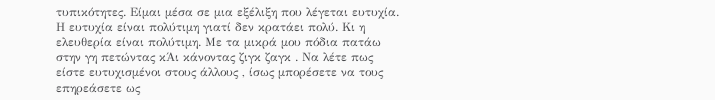τυπικότητες. Είμαι μέσα σε μια εξέλιξη που λέγεται ευτυχία. Η ευτυχία είναι πολύτιμη γιατί δεν κρατάει πολύ. Κι η ελευθερία είναι πολύτιμη. Με τα μικρά μου πόδια πατάω στην γη πετώντας κΆι κάνοντας ζιγκ ζαγκ . Να λέτε πως είστε ευτυχισμένοι στους άλλους , ίσως μπορέσετε να τους επηρεάσετε ως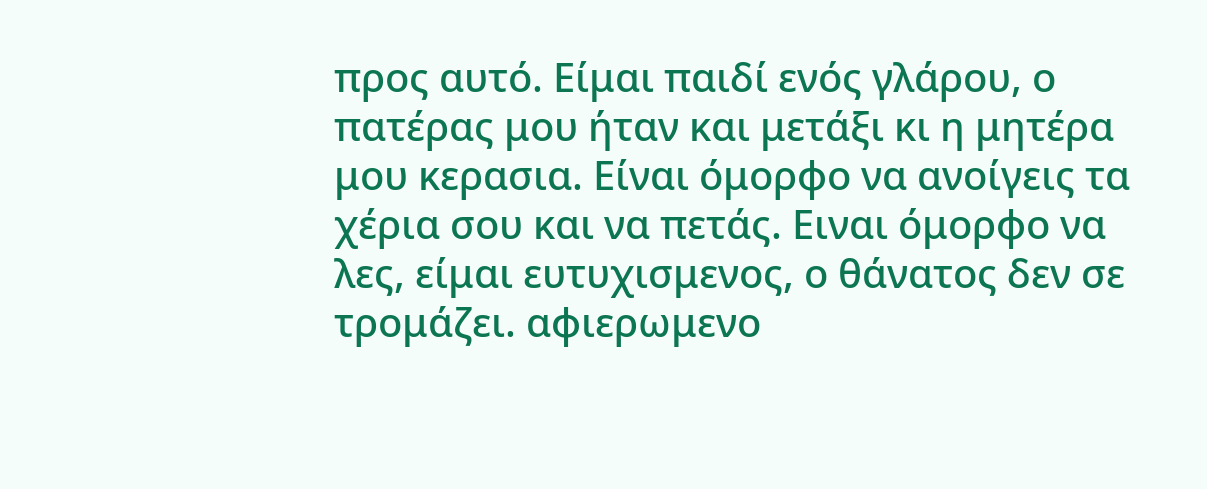προς αυτό. Είμαι παιδί ενός γλάρου, ο πατέρας μου ήταν και μετάξι κι η μητέρα μου κερασια. Είναι όμορφο να ανοίγεις τα χέρια σου και να πετάς. Ειναι όμορφο να λες, είμαι ευτυχισμενος, ο θάνατος δεν σε τρομάζει. αφιερωμενο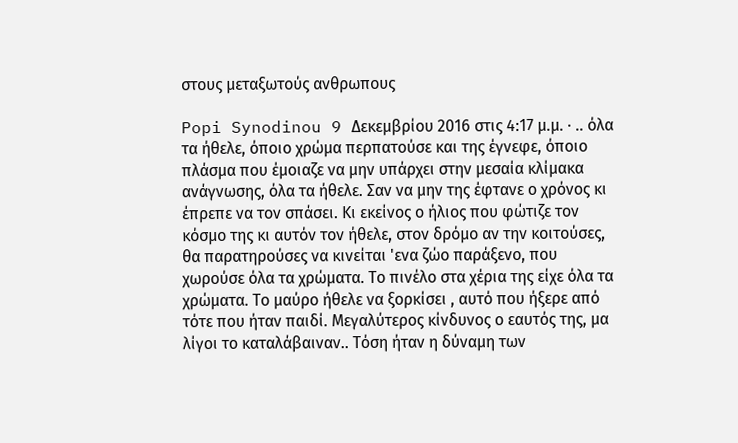στους μεταξωτούς ανθρωπους

Popi Synodinou 9 Δεκεμβρίου 2016 στις 4:17 μ.μ. · .. όλα τα ήθελε, όποιο χρώμα περπατούσε και της έγνεφε, όποιο πλάσμα που έμοιαζε να μην υπάρχει στην μεσαία κλίμακα ανάγνωσης, όλα τα ήθελε. Σαν να μην της έφτανε ο χρόνος κι έπρεπε να τον σπάσει. Κι εκείνος ο ήλιος που φώτιζε τον κόσμο της κι αυτόν τον ήθελε, στον δρόμο αν την κοιτούσες, θα παρατηρούσες να κινείται 'ενα ζώο παράξενο, που χωρούσε όλα τα χρώματα. Το πινέλο στα χέρια της είχε όλα τα χρώματα. Το μαύρο ήθελε να ξορκίσει , αυτό που ήξερε από τότε που ήταν παιδί. Μεγαλύτερος κίνδυνος ο εαυτός της, μα λίγοι το καταλάβαιναν.. Τόση ήταν η δύναμη των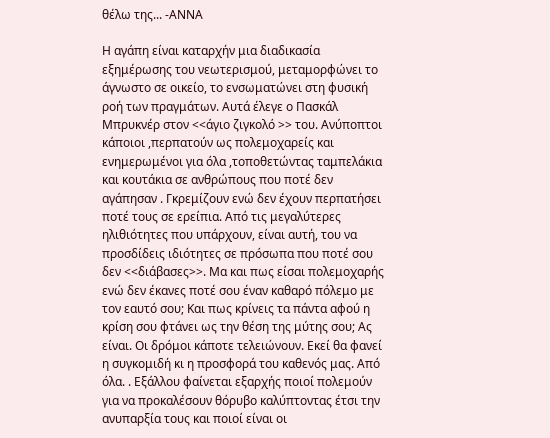θέλω της... -ΑΝΝΑ

Η αγάπη είναι καταρχήν μια διαδικασία εξημέρωσης του νεωτερισμού, μεταμορφώνει το άγνωστο σε οικείο, το ενσωματώνει στη φυσική ροή των πραγμάτων. Αυτά έλεγε ο Πασκάλ Μπρυκνέρ στον <<άγιο ζιγκολό >> του. Ανύποπτοι κάποιοι ,περπατούν ως πολεμοχαρείς και ενημερωμένοι για όλα ,τοποθετώντας ταμπελάκια και κουτάκια σε ανθρώπους που ποτέ δεν αγάπησαν . Γκρεμίζουν ενώ δεν έχουν περπατήσει ποτέ τους σε ερείπια. Από τις μεγαλύτερες ηλιθιότητες που υπάρχουν, είναι αυτή, του να προσδίδεις ιδιότητες σε πρόσωπα που ποτέ σου δεν <<διάβασες>>. Μα και πως είσαι πολεμοχαρής ενώ δεν έκανες ποτέ σου έναν καθαρό πόλεμο με τον εαυτό σου; Και πως κρίνεις τα πάντα αφού η κρίση σου φτάνει ως την θέση της μύτης σου; Ας είναι. Οι δρόμοι κάποτε τελειώνουν. Εκεί θα φανεί η συγκομιδή κι η προσφορά του καθενός μας. Από όλα. . Εξάλλου φαίνεται εξαρχής ποιοί πολεμούν για να προκαλέσουν θόρυβο καλύπτοντας έτσι την ανυπαρξία τους και ποιοί είναι οι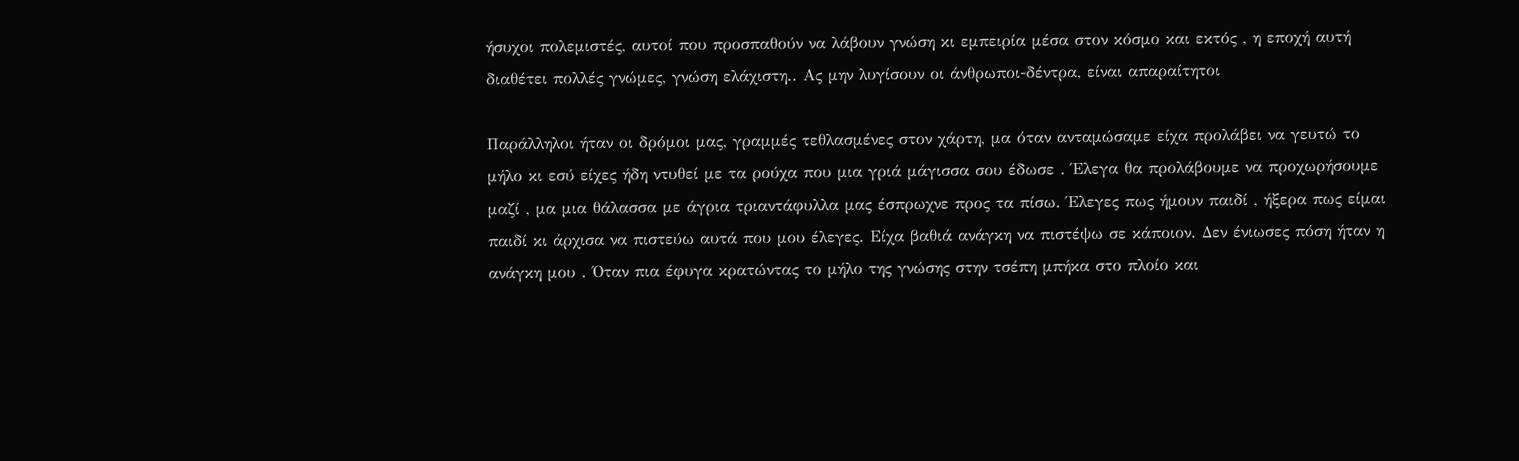ήσυχοι πολεμιστές, αυτοί που προσπαθούν να λάβουν γνώση κι εμπειρία μέσα στον κόσμο και εκτός , η εποχή αυτή διαθέτει πολλές γνώμες, γνώση ελάχιστη.. Ας μην λυγίσουν οι άνθρωποι-δέντρα, είναι απαραίτητοι

Παράλληλοι ήταν οι δρόμοι μας, γραμμές τεθλασμένες στον χάρτη, μα όταν ανταμώσαμε είχα προλάβει να γευτώ το μήλο κι εσύ είχες ήδη ντυθεί με τα ρούχα που μια γριά μάγισσα σου έδωσε . Έλεγα θα προλάβουμε να προχωρήσουμε μαζί , μα μια θάλασσα με άγρια τριαντάφυλλα μας έσπρωχνε προς τα πίσω. Έλεγες πως ήμουν παιδί , ήξερα πως είμαι παιδί κι άρχισα να πιστεύω αυτά που μου έλεγες. Είχα βαθιά ανάγκη να πιστέψω σε κάποιον. Δεν ένιωσες πόση ήταν η ανάγκη μου . Όταν πια έφυγα κρατώντας το μήλο της γνώσης στην τσέπη μπήκα στο πλοίο και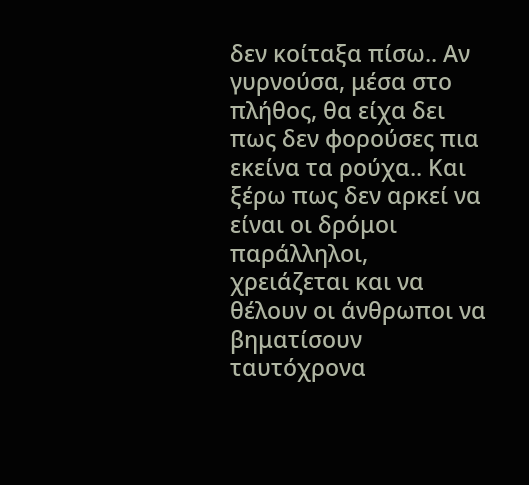δεν κοίταξα πίσω.. Αν γυρνούσα, μέσα στο πλήθος, θα είχα δει πως δεν φορούσες πια εκείνα τα ρούχα.. Και ξέρω πως δεν αρκεί να είναι οι δρόμοι παράλληλοι, χρειάζεται και να θέλουν οι άνθρωποι να βηματίσουν ταυτόχρονα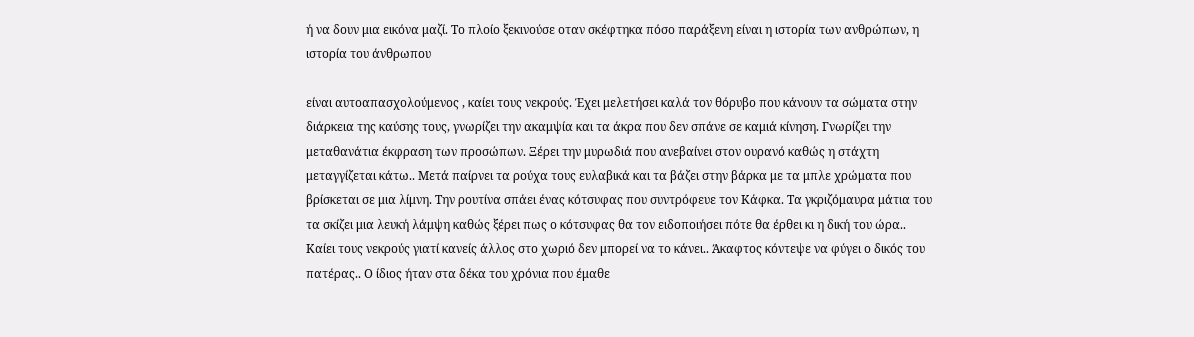ή να δουν μια εικόνα μαζί. Το πλοίο ξεκινούσε οταν σκέφτηκα πόσο παράξενη είναι η ιστορία των ανθρώπων, η ιστορία του άνθρωπου

είναι αυτοαπασχολούμενος , καίει τους νεκρούς. Έχει μελετήσει καλά τον θόρυβο που κάνουν τα σώματα στην διάρκεια της καύσης τους, γνωρίζει την ακαμψία και τα άκρα που δεν σπάνε σε καμιά κίνηση. Γνωρίζει την μεταθανάτια έκφραση των προσώπων. Ξέρει την μυρωδιά που ανεβαίνει στον ουρανό καθώς η στάχτη μεταγγίζεται κάτω.. Μετά παίρνει τα ρούχα τους ευλαβικά και τα βάζει στην βάρκα με τα μπλε χρώματα που βρίσκεται σε μια λίμνη. Την ρουτίνα σπάει ένας κότσυφας που συντρόφευε τον Κάφκα. Τα γκριζόμαυρα μάτια του τα σκίζει μια λευκή λάμψη καθώς ξέρει πως ο κότσυφας θα τον ειδοποιήσει πότε θα έρθει κι η δική του ώρα.. Καίει τους νεκρούς γιατί κανείς άλλος στο χωριό δεν μπορεί να το κάνει.. Άκαφτος κόντεψε να φύγει ο δικός του πατέρας.. Ο ίδιος ήταν στα δέκα του χρόνια που έμαθε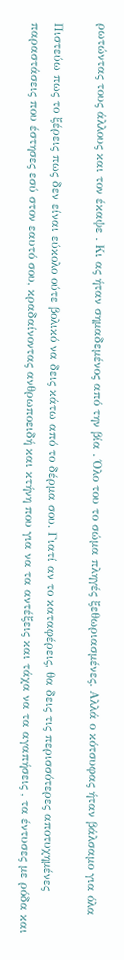ρωτώντας τους άλλους και τον έκαψε . Κι ας ήταν σημαδεμένος από την βία . Όλο του το σώμα πληγές ξεθωριασμένες. Αλλά ο κότσυφας ήταν βάλσαμο για όλα

Πιστεύω πως το ξέρεις πως δεν είναι εύκολο ούτε βολικό να δεις κάτω από το δέρμα σου. Γιατί αν το καταφέρεις, θα δεις τις περισσότερες αποτυχημένες παραστάσεις που έστησες εσύ στον εαυτό σου, κραδαίνοντας ανθρωποειδή και κτήνη που για να τα αντέξεις και τάχα να τα αγαπήσεις , τα έντυσες με ρόδα και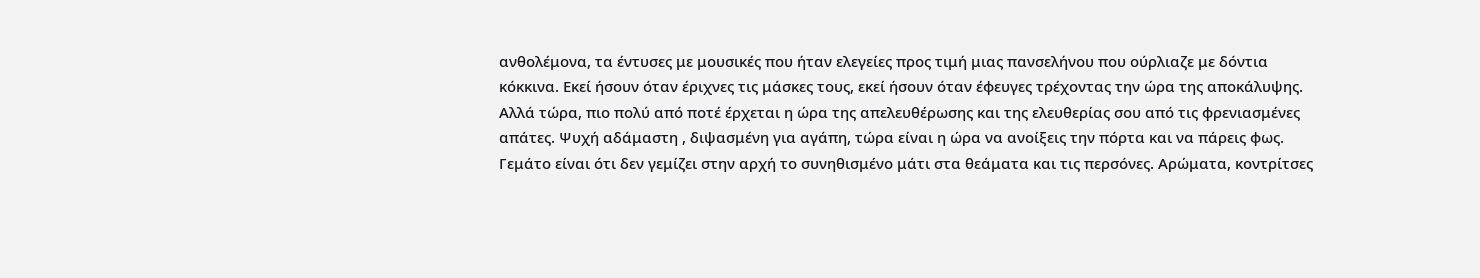ανθολέμονα, τα έντυσες με μουσικές που ήταν ελεγείες προς τιμή μιας πανσελήνου που ούρλιαζε με δόντια κόκκινα. Εκεί ήσουν όταν έριχνες τις μάσκες τους, εκεί ήσουν όταν έφευγες τρέχοντας την ώρα της αποκάλυψης. Αλλά τώρα, πιο πολύ από ποτέ έρχεται η ώρα της απελευθέρωσης και της ελευθερίας σου από τις φρενιασμένες απάτες. Ψυχή αδάμαστη , διψασμένη για αγάπη, τώρα είναι η ώρα να ανοίξεις την πόρτα και να πάρεις φως. Γεμάτο είναι ότι δεν γεμίζει στην αρχή το συνηθισμένο μάτι στα θεάματα και τις περσόνες. Αρώματα, κοντρίτσες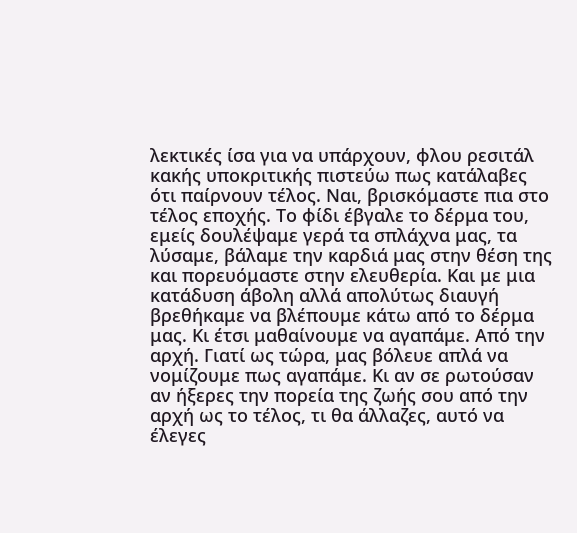λεκτικές ίσα για να υπάρχουν, φλου ρεσιτάλ κακής υποκριτικής πιστεύω πως κατάλαβες ότι παίρνουν τέλος. Ναι, βρισκόμαστε πια στο τέλος εποχής. Το φίδι έβγαλε το δέρμα του, εμείς δουλέψαμε γερά τα σπλάχνα μας, τα λύσαμε, βάλαμε την καρδιά μας στην θέση της και πορευόμαστε στην ελευθερία. Και με μια κατάδυση άβολη αλλά απολύτως διαυγή βρεθήκαμε να βλέπουμε κάτω από το δέρμα μας. Κι έτσι μαθαίνουμε να αγαπάμε. Από την αρχή. Γιατί ως τώρα, μας βόλευε απλά να νομίζουμε πως αγαπάμε. Κι αν σε ρωτούσαν αν ήξερες την πορεία της ζωής σου από την αρχή ως το τέλος, τι θα άλλαζες, αυτό να έλεγες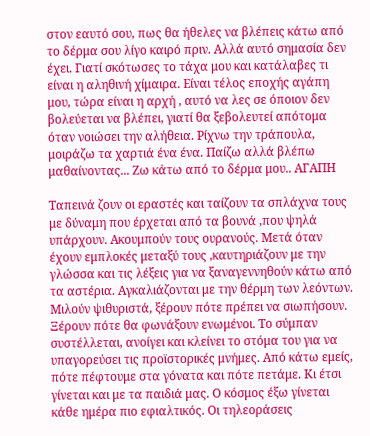στον εαυτό σου, πως θα ήθελες να βλέπεις κάτω από το δέρμα σου λίγο καιρό πριν. Αλλά αυτό σημασία δεν έχει. Γιατί σκότωσες το τάχα μου και κατάλαβες τι είναι η αληθινή χίμαιρα. Είναι τέλος εποχής αγάπη μου, τώρα είναι η αρχή , αυτό να λες σε όποιον δεν βολεύεται να βλέπει, γιατί θα ξεβολευτεί απότομα όταν νοιώσει την αλήθεια. Ρίχνω την τράπουλα, μοιράζω τα χαρτιά ένα ένα. Παίζω αλλά βλέπω μαθαίνοντας... Ζω κάτω από το δέρμα μου.. ΑΓΑΠΗ

Ταπεινά ζουν οι εραστές και ταίζουν τα σπλάχνα τους με δύναμη που έρχεται από τα βουνά ,που ψηλά υπάρχουν. Ακουμπούν τους ουρανούς. Μετά όταν έχουν εμπλοκές μεταξύ τους ,καυτηριάζουν με την γλώσσα και τις λέξεις για να ξαναγεννηθούν κάτω από τα αστέρια. Αγκαλιάζονται με την θέρμη των λεόντων. Mιλούν ψιθυριστά, ξέρουν πότε πρέπει να σιωπήσουν. Ξέρουν πότε θα φωνάξουν ενωμένοι. Το σύμπαν συστέλλεται, ανοίγει και κλείνει το στόμα του για να υπαγορεύσει τις προϊστορικές μνήμες. Από κάτω εμείς, πότε πέφτουμε στα γόνατα και πότε πετάμε. Κι έτσι γίνεται και με τα παιδιά μας. Ο κόσμος έξω γίνεται κάθε ημέρα πιο εφιαλτικός. Οι τηλεοράσεις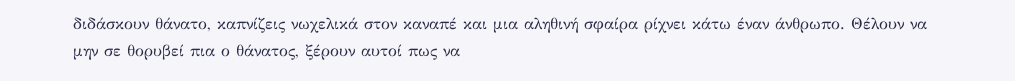διδάσκουν θάνατο, καπνίζεις νωχελικά στον καναπέ και μια αληθινή σφαίρα ρίχνει κάτω έναν άνθρωπο. Θέλουν να μην σε θορυβεί πια ο θάνατος, ξέρουν αυτοί πως να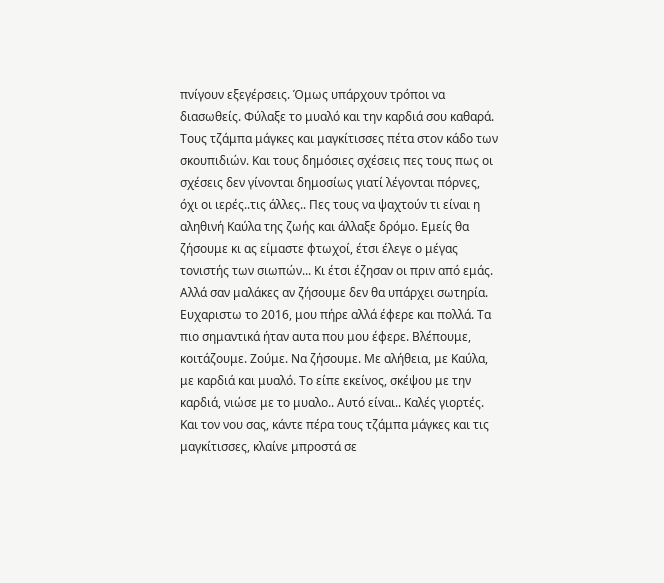πνίγουν εξεγέρσεις. Όμως υπάρχουν τρόποι να διασωθείς. Φύλαξε το μυαλό και την καρδιά σου καθαρά. Τους τζάμπα μάγκες και μαγκίτισσες πέτα στον κάδο των σκουπιδιών. Και τους δημόσιες σχέσεις πες τους πως οι σχέσεις δεν γίνονται δημοσίως γιατί λέγονται πόρνες, όχι οι ιερές..τις άλλες.. Πες τους να ψαχτούν τι είναι η αληθινή Καύλα της ζωής και άλλαξε δρόμο. Εμείς θα ζήσουμε κι ας είμαστε φτωχοί, έτσι έλεγε ο μέγας τονιστής των σιωπών... Κι έτσι έζησαν οι πριν από εμάς. Αλλά σαν μαλάκες αν ζήσουμε δεν θα υπάρχει σωτηρία. Ευχαριστω το 2016, μου πήρε αλλά έφερε και πολλά. Τα πιο σημαντικά ήταν αυτα που μου έφερε. Βλέπουμε, κοιτάζουμε. Ζούμε. Να ζήσουμε. Με αλήθεια, με Καύλα, με καρδιά και μυαλό. Το είπε εκείνος, σκέψου με την καρδιά, νιώσε με το μυαλο.. Αυτό είναι.. Καλές γιορτές. Και τον νου σας, κάντε πέρα τους τζάμπα μάγκες και τις μαγκίτισσες, κλαίνε μπροστά σε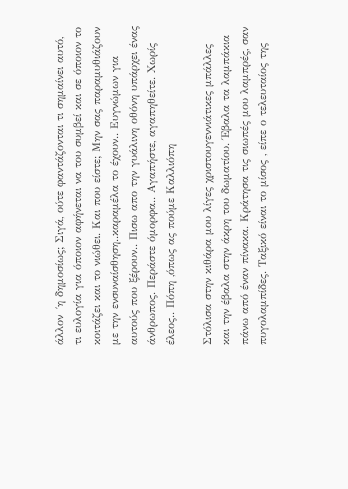άλλον ´η δημοσίως; Σιγά, ούτε φαντάζονται τι σημαίνει αυτό, τι ευλογία για όποιον αφήνεται να του συμβεί και σε όποιον το κοιτάζει και το νιώθει. Και που είστε; Μην σας παραμυθιάζουν με την ενσυναίσθηση..καραμέλα το έχουν.. Ευγνώμων για αυτούς που ξέρουν.. Πισω απο την γυάλινη οθόνη υπάρχει ένας άνθρωπος. Περάστε όμορφα.. Αγαπήστε, αγαπηθείτε. Χωρίς έλεος.. Πόπη ,όπως ας πούμε Καλλιόπη

Στόλισα στην κιθάρα μου λίγες χριστουγεννιάτικες μπάλλες και την έβαλα στην άκρη του δωματίου. Έβαλα τα λαμπάκια πάνω από έναν πίνακα. Κράτησα τις σιωπές μου λαμπρές, σαν πυγολαμπίδες. Ταξικό είναι το μίσος , είπε ο τελευταίος της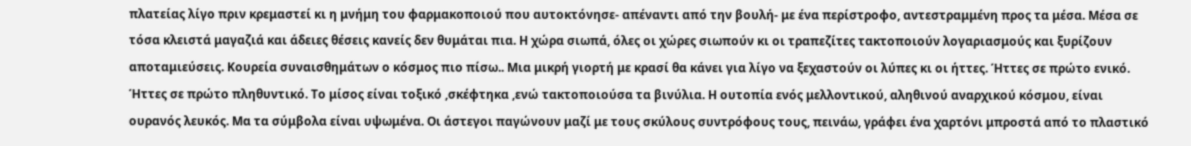πλατείας λίγο πριν κρεμαστεί κι η μνήμη του φαρμακοποιού που αυτοκτόνησε- απέναντι από την βουλή- με ένα περίστροφο, αντεστραμμένη προς τα μέσα. Μέσα σε τόσα κλειστά μαγαζιά και άδειες θέσεις κανείς δεν θυμάται πια. Η χώρα σιωπά, όλες οι χώρες σιωπούν κι οι τραπεζίτες τακτοποιούν λογαριασμούς και ξυρίζουν αποταμιεύσεις. Κουρεία συναισθημάτων ο κόσμος πιο πίσω.. Μια μικρή γιορτή με κρασί θα κάνει για λίγο να ξεχαστούν οι λύπες κι οι ήττες. Ήττες σε πρώτο ενικό. Ήττες σε πρώτο πληθυντικό. Το μίσος είναι τοξικό ,σκέφτηκα ,ενώ τακτοποιούσα τα βινύλια. Η ουτοπία ενός μελλοντικού, αληθινού αναρχικού κόσμου, είναι ουρανός λευκός. Μα τα σύμβολα είναι υψωμένα. Οι άστεγοι παγώνουν μαζί με τους σκύλους συντρόφους τους, πεινάω, γράφει ένα χαρτόνι μπροστά από το πλαστικό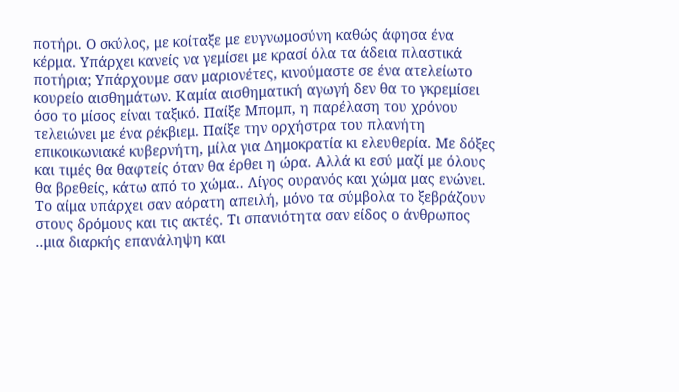ποτήρι. Ο σκύλος, με κοίταξε με ευγνωμοσύνη καθώς άφησα ένα κέρμα. Υπάρχει κανείς να γεμίσει με κρασί όλα τα άδεια πλαστικά ποτήρια; Υπάρχουμε σαν μαριονέτες, κινούμαστε σε ένα ατελείωτο κουρείο αισθημάτων. Καμία αισθηματική αγωγή δεν θα το γκρεμίσει όσο το μίσος είναι ταξικό. Παίξε Μπομπ, η παρέλαση του χρόνου τελειώνει με ένα ρέκβιεμ. Παίξε την ορχήστρα του πλανήτη επικοικωνιακέ κυβερνήτη, μίλα για Δημοκρατία κι ελευθερία. Με δόξες και τιμές θα θαφτείς όταν θα έρθει η ώρα. Αλλά κι εσύ μαζί με όλους θα βρεθείς, κάτω από το χώμα.. Λίγος ουρανός και χώμα μας ενώνει. Το αίμα υπάρχει σαν αόρατη απειλή, μόνο τα σύμβολα το ξεβράζουν στους δρόμους και τις ακτές. Τι σπανιότητα σαν είδος ο άνθρωπος ..μια διαρκής επανάληψη και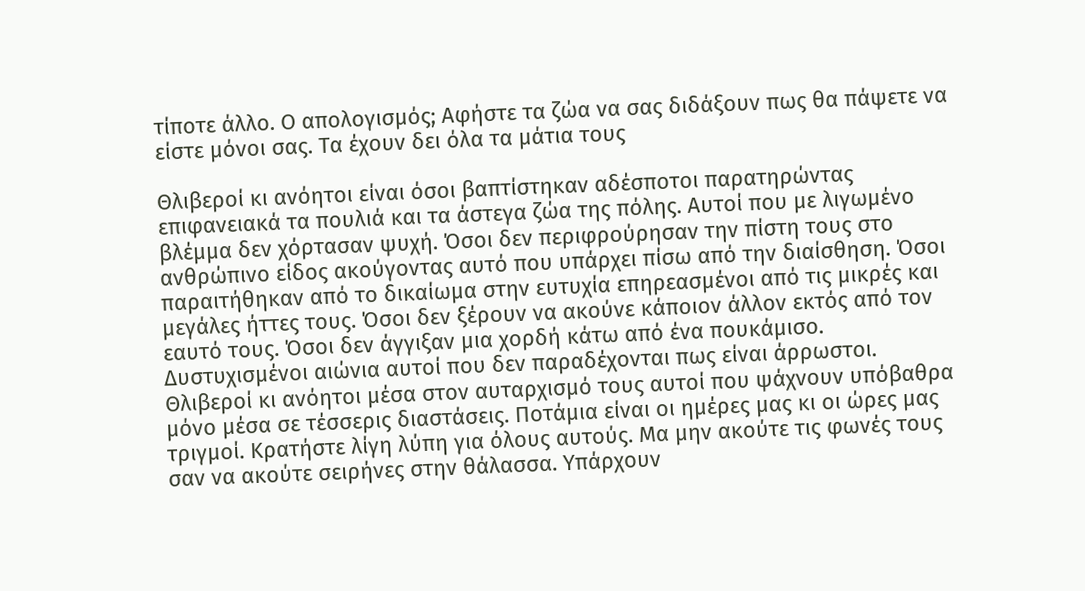τίποτε άλλο. Ο απολογισμός; Αφήστε τα ζώα να σας διδάξουν πως θα πάψετε να είστε μόνοι σας. Τα έχουν δει όλα τα μάτια τους

Θλιβεροί κι ανόητοι είναι όσοι βαπτίστηκαν αδέσποτοι παρατηρώντας επιφανειακά τα πουλιά και τα άστεγα ζώα της πόλης. Αυτοί που με λιγωμένο βλέμμα δεν χόρτασαν ψυχή. Όσοι δεν περιφρούρησαν την πίστη τους στο ανθρώπινο είδος ακούγοντας αυτό που υπάρχει πίσω από την διαίσθηση. Όσοι παραιτήθηκαν από το δικαίωμα στην ευτυχία επηρεασμένοι από τις μικρές και μεγάλες ήττες τους. Όσοι δεν ξέρουν να ακούνε κάποιον άλλον εκτός από τον εαυτό τους. Όσοι δεν άγγιξαν μια χορδή κάτω από ένα πουκάμισο. Δυστυχισμένοι αιώνια αυτοί που δεν παραδέχονται πως είναι άρρωστοι. Θλιβεροί κι ανόητοι μέσα στον αυταρχισμό τους αυτοί που ψάχνουν υπόβαθρα μόνο μέσα σε τέσσερις διαστάσεις. Ποτάμια είναι οι ημέρες μας κι οι ώρες μας τριγμοί. Κρατήστε λίγη λύπη για όλους αυτούς. Μα μην ακούτε τις φωνές τους σαν να ακούτε σειρήνες στην θάλασσα. Υπάρχουν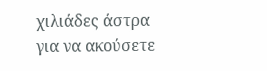χιλιάδες άστρα για να ακούσετε